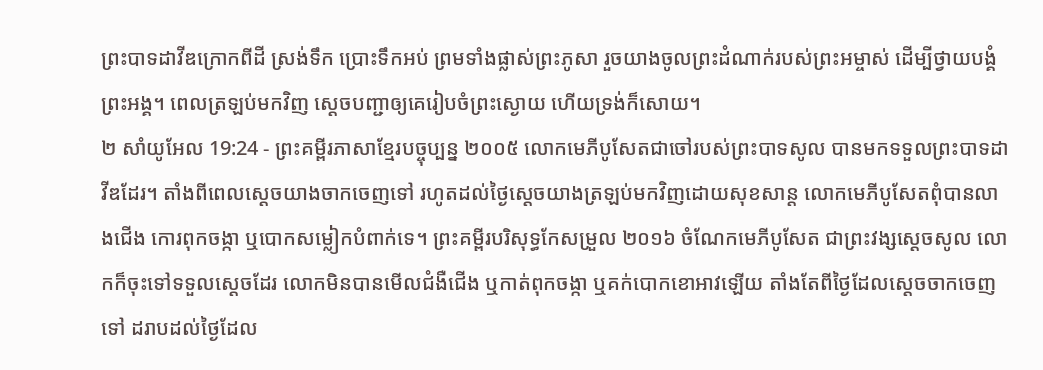ព្រះបាទដាវីឌក្រោកពីដី ស្រង់ទឹក ប្រោះទឹកអប់ ព្រមទាំងផ្លាស់ព្រះភូសា រួចយាងចូលព្រះដំណាក់របស់ព្រះអម្ចាស់ ដើម្បីថ្វាយបង្គំព្រះអង្គ។ ពេលត្រឡប់មកវិញ ស្ដេចបញ្ជាឲ្យគេរៀបចំព្រះស្ងោយ ហើយទ្រង់ក៏សោយ។
២ សាំយូអែល 19:24 - ព្រះគម្ពីរភាសាខ្មែរបច្ចុប្បន្ន ២០០៥ លោកមេភីបូសែតជាចៅរបស់ព្រះបាទសូល បានមកទទួលព្រះបាទដាវីឌដែរ។ តាំងពីពេលស្ដេចយាងចាកចេញទៅ រហូតដល់ថ្ងៃស្ដេចយាងត្រឡប់មកវិញដោយសុខសាន្ត លោកមេភីបូសែតពុំបានលាងជើង កោរពុកចង្កា ឬបោកសម្លៀកបំពាក់ទេ។ ព្រះគម្ពីរបរិសុទ្ធកែសម្រួល ២០១៦ ចំណែកមេភីបូសែត ជាព្រះវង្សស្ដេចសូល លោកក៏ចុះទៅទទួលស្តេចដែរ លោកមិនបានមើលជំងឺជើង ឬកាត់ពុកចង្កា ឬគក់បោកខោអាវឡើយ តាំងតែពីថ្ងៃដែលស្ដេចចាកចេញទៅ ដរាបដល់ថ្ងៃដែល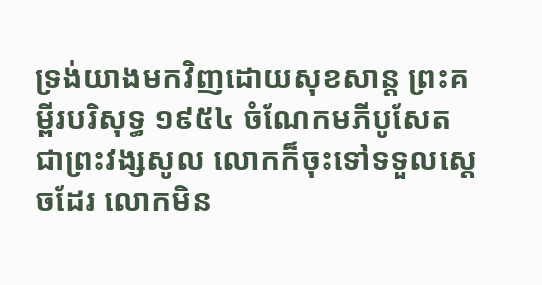ទ្រង់យាងមកវិញដោយសុខសាន្ត ព្រះគម្ពីរបរិសុទ្ធ ១៩៥៤ ចំណែកមភីបូសែត ជាព្រះវង្សសូល លោកក៏ចុះទៅទទួលស្តេចដែរ លោកមិន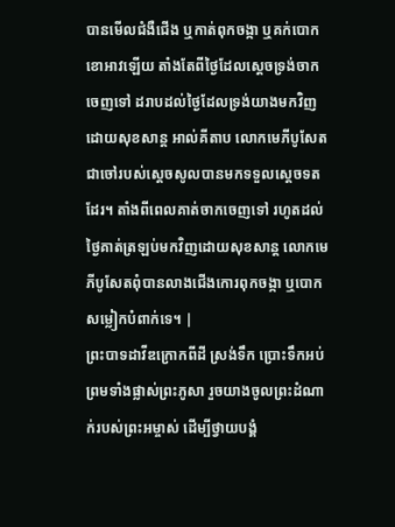បានមើលជំងឺជើង ឬកាត់ពុកចង្កា ឬគក់បោកខោអាវឡើយ តាំងតែពីថ្ងៃដែលស្តេចទ្រង់ចាកចេញទៅ ដរាបដល់ថ្ងៃដែលទ្រង់យាងមកវិញដោយសុខសាន្ត អាល់គីតាប លោកមេភីបូសែត ជាចៅរបស់ស្តេចសូលបានមកទទួលស្តេចទតដែរ។ តាំងពីពេលគាត់ចាកចេញទៅ រហូតដល់ថ្ងៃគាត់ត្រឡប់មកវិញដោយសុខសាន្ត លោកមេភីបូសែតពុំបានលាងជើងកោរពុកចង្កា ឬបោកសម្លៀកបំពាក់ទេ។ |
ព្រះបាទដាវីឌក្រោកពីដី ស្រង់ទឹក ប្រោះទឹកអប់ ព្រមទាំងផ្លាស់ព្រះភូសា រួចយាងចូលព្រះដំណាក់របស់ព្រះអម្ចាស់ ដើម្បីថ្វាយបង្គំ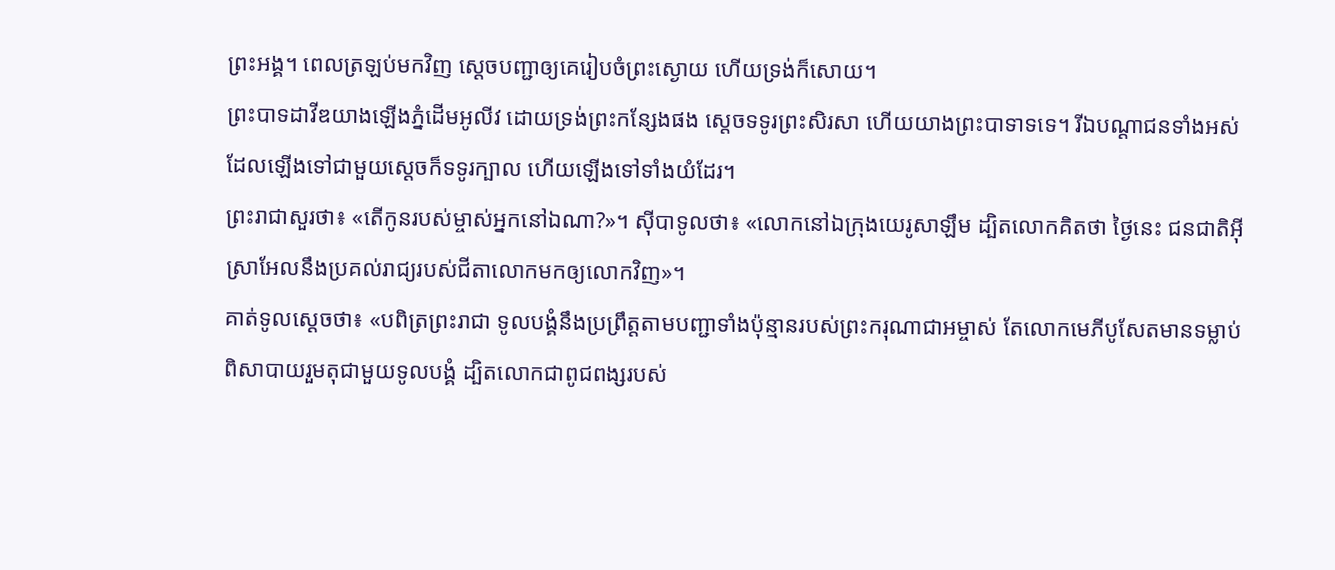ព្រះអង្គ។ ពេលត្រឡប់មកវិញ ស្ដេចបញ្ជាឲ្យគេរៀបចំព្រះស្ងោយ ហើយទ្រង់ក៏សោយ។
ព្រះបាទដាវីឌយាងឡើងភ្នំដើមអូលីវ ដោយទ្រង់ព្រះកន្សែងផង ស្ដេចទទូរព្រះសិរសា ហើយយាងព្រះបាទាទទេ។ រីឯបណ្ដាជនទាំងអស់ដែលឡើងទៅជាមួយស្ដេចក៏ទទូរក្បាល ហើយឡើងទៅទាំងយំដែរ។
ព្រះរាជាសួរថា៖ «តើកូនរបស់ម្ចាស់អ្នកនៅឯណា?»។ ស៊ីបាទូលថា៖ «លោកនៅឯក្រុងយេរូសាឡឹម ដ្បិតលោកគិតថា ថ្ងៃនេះ ជនជាតិអ៊ីស្រាអែលនឹងប្រគល់រាជ្យរបស់ជីតាលោកមកឲ្យលោកវិញ»។
គាត់ទូលស្ដេចថា៖ «បពិត្រព្រះរាជា ទូលបង្គំនឹងប្រព្រឹត្តតាមបញ្ជាទាំងប៉ុន្មានរបស់ព្រះករុណាជាអម្ចាស់ តែលោកមេភីបូសែតមានទម្លាប់ពិសាបាយរួមតុជាមួយទូលបង្គំ ដ្បិតលោកជាពូជពង្សរបស់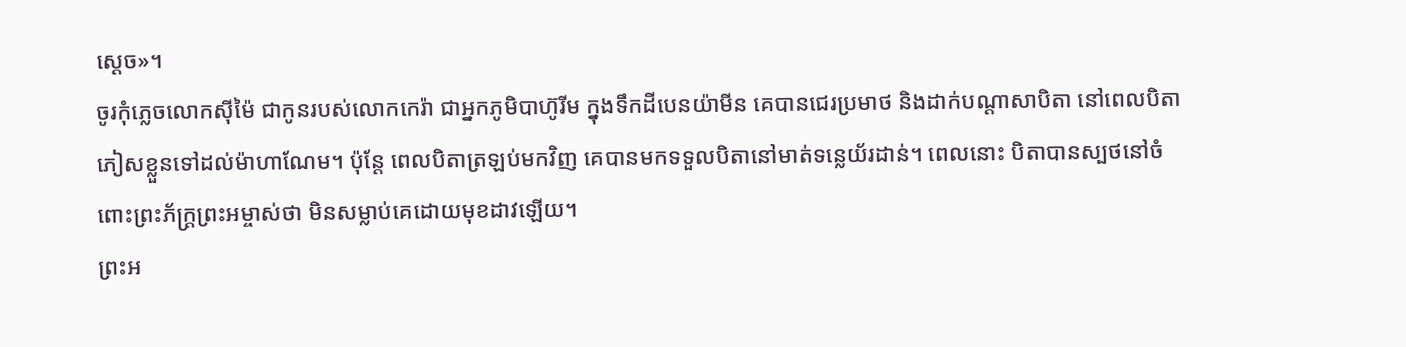ស្ដេច»។
ចូរកុំភ្លេចលោកស៊ីម៉ៃ ជាកូនរបស់លោកកេរ៉ា ជាអ្នកភូមិបាហ៊ូរីម ក្នុងទឹកដីបេនយ៉ាមីន គេបានជេរប្រមាថ និងដាក់បណ្ដាសាបិតា នៅពេលបិតាភៀសខ្លួនទៅដល់ម៉ាហាណែម។ ប៉ុន្តែ ពេលបិតាត្រឡប់មកវិញ គេបានមកទទួលបិតានៅមាត់ទន្លេយ័រដាន់។ ពេលនោះ បិតាបានស្បថនៅចំពោះព្រះភ័ក្ត្រព្រះអម្ចាស់ថា មិនសម្លាប់គេដោយមុខដាវឡើយ។
ព្រះអ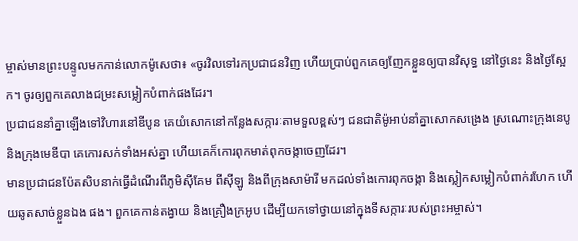ម្ចាស់មានព្រះបន្ទូលមកកាន់លោកម៉ូសេថា៖ «ចូរវិលទៅរកប្រជាជនវិញ ហើយប្រាប់ពួកគេឲ្យញែកខ្លួនឲ្យបានវិសុទ្ធ នៅថ្ងៃនេះ និងថ្ងៃស្អែក។ ចូរឲ្យពួកគេលាងជម្រះសម្លៀកបំពាក់ផងដែរ។
ប្រជាជននាំគ្នាឡើងទៅវិហារនៅឌីបូន គេយំសោកនៅកន្លែងសក្ការៈតាមទួលខ្ពស់ៗ ជនជាតិម៉ូអាប់នាំគ្នាសោកសង្រេង ស្រណោះក្រុងនេបូ និងក្រុងមេឌីបា គេកោរសក់ទាំងអស់គ្នា ហើយគេក៏កោរពុកមាត់ពុកចង្កាចេញដែរ។
មានប្រជាជនប៉ែតសិបនាក់ធ្វើដំណើរពីភូមិស៊ីគែម ពីស៊ីឡូ និងពីក្រុងសាម៉ារី មកដល់ទាំងកោរពុកចង្កា និងស្លៀកសម្លៀកបំពាក់រហែក ហើយឆូតសាច់ខ្លួនឯង ផង។ ពួកគេកាន់តង្វាយ និងគ្រឿងក្រអូប ដើម្បីយកទៅថ្វាយនៅក្នុងទីសក្ការៈរបស់ព្រះអម្ចាស់។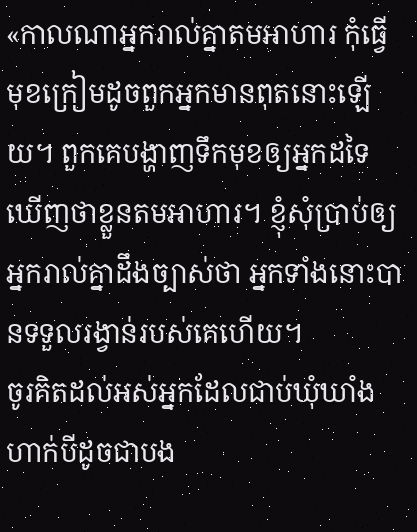«កាលណាអ្នករាល់គ្នាតមអាហារ កុំធ្វើមុខក្រៀមដូចពួកអ្នកមានពុតនោះឡើយ។ ពួកគេបង្ហាញទឹកមុខឲ្យអ្នកដទៃឃើញថាខ្លួនតមអាហារ។ ខ្ញុំសុំប្រាប់ឲ្យអ្នករាល់គ្នាដឹងច្បាស់ថា អ្នកទាំងនោះបានទទួលរង្វាន់របស់គេហើយ។
ចូរគិតដល់អស់អ្នកដែលជាប់ឃុំឃាំង ហាក់បីដូចជាបង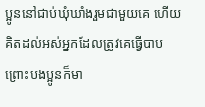ប្អូននៅជាប់ឃុំឃាំងរួមជាមួយគេ ហើយគិតដល់អស់អ្នកដែលត្រូវគេធ្វើបាប ព្រោះបងប្អូនក៏មា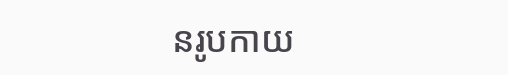នរូបកាយ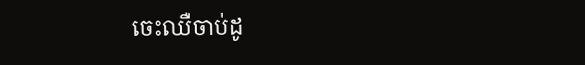ចេះឈឺចាប់ដូ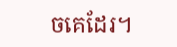ចគេដែរ។